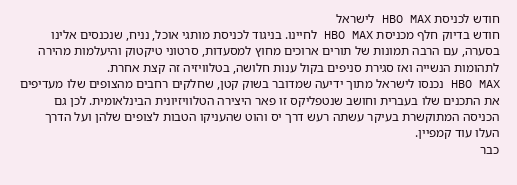חודש לכניסת HBO MAX לישראל
חודש בדיוק חלף מכניסת HBO MAX לחיינו. בניגוד לכניסת מותגי אוכל, נניח, שנכנסים אלינו בסערה, עם הרבה תמונות של תורים ארוכים מחוץ למסעדות, סרטוני טיקטוק והיעלמות מהירה לתהומות הנשייה ואז סגירת סניפים בקול ענות חלושה, בטלוויזיה זה קצת אחרת.
HBO MAX נכנסו לישראל מתוך ידיעה שמדובר בשוק קטן, שחלקים רחבים מהצופים שלו מעדיפים את התכנים שלו בעברית וחושב שנטפליקס זו פאר היצירה הטלוויזיונית הבינלאומית. לכן גם הכניסה המתוקשרת בעיקר עשתה רעש דרך יס והוט שהעניקו הטבות לצופים שלהן ועל הדרך העלו עוד קמפיין.
כבר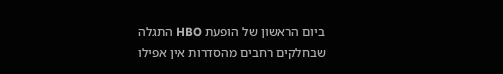ביום הראשון של הופעת HBO התגלה שבחלקים רחבים מהסדרות אין אפילו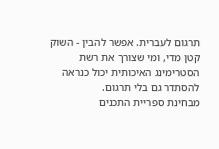תרגום לעברית. אפשר להבין - השוק קטן מדי, ומי שצורך את רשת הסטרימינג האיכותית יכול כנראה להסתדר גם בלי תרגום.
מבחינת ספריית התכנים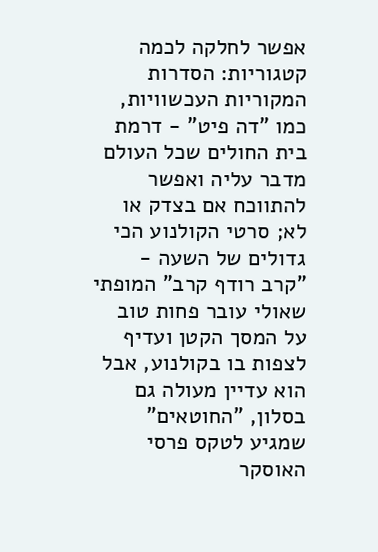אפשר לחלקה לכמה קטגוריות: הסדרות המקוריות העכשוויות, כמו "דה פיט" - דרמת בית החולים שכל העולם מדבר עליה ואפשר להתווכח אם בצדק או לא; סרטי הקולנוע הכי גדולים של השעה - "קרב רודף קרב" המופתי שאולי עובר פחות טוב על המסך הקטן ועדיף לצפות בו בקולנוע, אבל הוא עדיין מעולה גם בסלון, "החוטאים" שמגיע לטקס פרסי האוסקר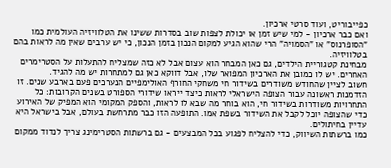כפייבוריט, ועוד סרטי ארכיון.
ואם כבר ארכיון - למי שיש זמן או יכולת לצפות שוב בסדרות ששינו את הטלוויזיה העולמית כמו "הסופרנוס" או "הסמויה" הרי שהוא הגיע למקום הנכון בזמן הנכון, כי יש ערבים שאין מה לראות בהם בטלוויזיה.
מבחינת קטגוריית הילדים, גם כאן המבחר הוא עצום אבל לא כזה שמצליח להתעלות על הסטרימרים האחרים. יש לו כמובן את הארכיון המפואר שלו, אבל דווקא כאן גם למתחרות יש מה להגיד.
חשוב לציין שהחודש משודרים בשידור חי משחקי החורף האולימפיים הנערכים פעם בארבע שנים. זו הזדמנות ראשונה עבור הצופה הישראלי לראות כיצד ייראו שידורי הספורט בשנים הקרובות: כל התחרויות משודרות בשידור חי, הוא בוחר מה שבא לו לראות, והספק המקומי הוא המפיק של האירוע כדי שהצופה יוכל לקבל את השידור בשפת אמו. התופעה הזו כבר מתרחשת בעולם, אבל בישראל היא עדיין בחיתולים.
כמו ברשתות השיווק, כדי להצליח לפגוע בכל המבצעים - גם ברשתות הסטרימינג צריך לנדוד ממקום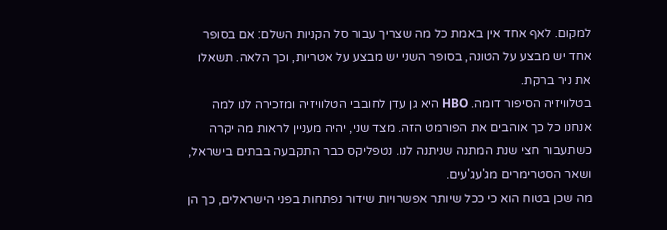למקום. לאף אחד אין באמת כל מה שצריך עבור סל הקניות השלם: אם בסופר אחד יש מבצע על הטונה, בסופר השני יש מבצע על אטריות, וכך הלאה. תשאלו את ניר ברקת.
בטלוויזיה הסיפור דומה. HBO היא גן עדן לחובבי הטלוויזיה ומזכירה לנו למה אנחנו כל כך אוהבים את הפורמט הזה. מצד שני, יהיה מעניין לראות מה יקרה כשתעבור חצי שנת המתנה שניתנה לנו. נטפליקס כבר התקבעה בבתים בישראל, ושאר הסטרימרים מג'עג'עים.
מה שכן בטוח הוא כי ככל שיותר אפשרויות שידור נפתחות בפני הישראלים, כך הן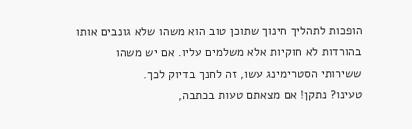הופכות לתהליך חינוך שתוכן טוב הוא משהו שלא גונבים אותו בהורדות לא חוקיות אלא משלמים עליו. אם יש משהו ששירותי הסטרימינג עשו, זה לחנך בדיוק לכך.
טעינו? נתקן! אם מצאתם טעות בכתבה,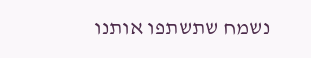נשמח שתשתפו אותנו